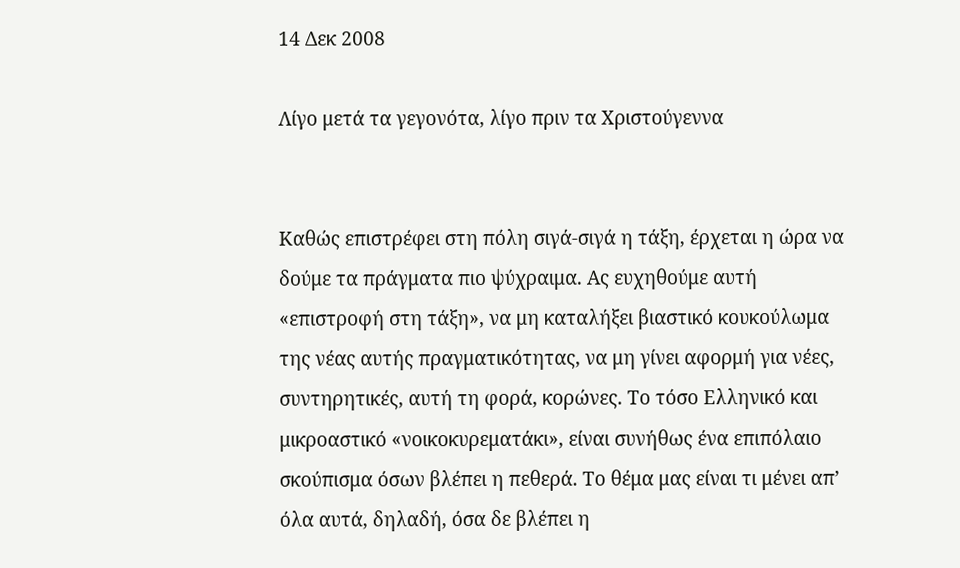14 Δεκ 2008

Λίγο μετά τα γεγονότα, λίγο πριν τα Χριστούγεννα


Καθώς επιστρέφει στη πόλη σιγά-σιγά η τάξη, έρχεται η ώρα να δούμε τα πράγματα πιο ψύχραιμα. Ας ευχηθούμε αυτή «επιστροφή στη τάξη», να μη καταλήξει βιαστικό κουκούλωμα της νέας αυτής πραγματικότητας, να μη γίνει αφορμή για νέες, συντηρητικές, αυτή τη φορά, κορώνες. Το τόσο Ελληνικό και μικροαστικό «νοικοκυρεματάκι», είναι συνήθως ένα επιπόλαιο σκούπισμα όσων βλέπει η πεθερά. Το θέμα μας είναι τι μένει απ’ όλα αυτά, δηλαδή, όσα δε βλέπει η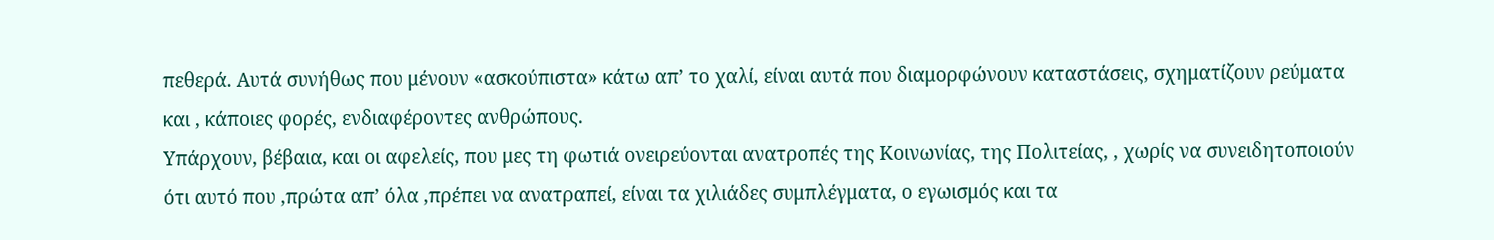πεθερά. Αυτά συνήθως που μένουν «ασκούπιστα» κάτω απ’ το χαλί, είναι αυτά που διαμορφώνουν καταστάσεις, σχηματίζουν ρεύματα και , κάποιες φορές, ενδιαφέροντες ανθρώπους.
Υπάρχουν, βέβαια, και οι αφελείς, που μες τη φωτιά ονειρεύονται ανατροπές της Κοινωνίας, της Πολιτείας, , χωρίς να συνειδητοποιούν ότι αυτό που ,πρώτα απ’ όλα ,πρέπει να ανατραπεί, είναι τα χιλιάδες συμπλέγματα, ο εγωισμός και τα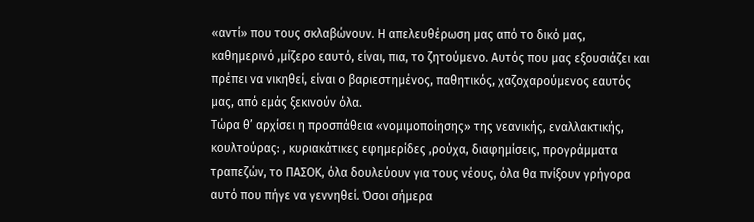«αντί» που τους σκλαβώνουν. Η απελευθέρωση μας από το δικό μας, καθημερινό ,μίζερο εαυτό, είναι, πια, το ζητούμενο. Αυτός που μας εξουσιάζει και πρέπει να νικηθεί, είναι ο βαριεστημένος, παθητικός, χαζοχαρούμενος εαυτός μας, από εμάς ξεκινούν όλα.
Τώρα θ’ αρχίσει η προσπάθεια «νομιμοποίησης» της νεανικής, εναλλακτικής, κουλτούρας: , κυριακάτικες εφημερίδες ,ρούχα, διαφημίσεις, προγράμματα τραπεζών, το ΠΑΣΟΚ, όλα δουλεύουν για τους νέους, όλα θα πνίξουν γρήγορα αυτό που πήγε να γεννηθεί. Όσοι σήμερα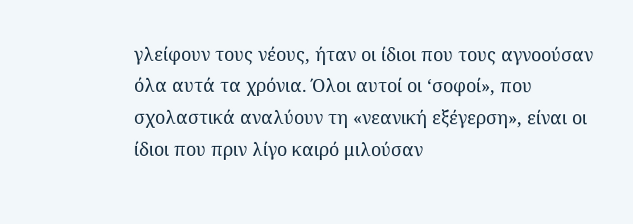γλείφουν τους νέους, ήταν οι ίδιοι που τους αγνοούσαν όλα αυτά τα χρόνια. Όλοι αυτοί οι ‘σοφοί», που σχολαστικά αναλύουν τη «νεανική εξέγερση», είναι οι ίδιοι που πριν λίγο καιρό μιλούσαν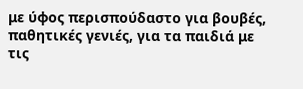με ύφος περισπούδαστο για βουβές, παθητικές γενιές, για τα παιδιά με τις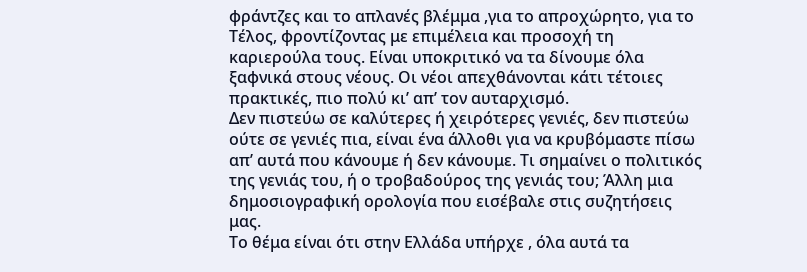φράντζες και το απλανές βλέμμα ,για το απροχώρητο, για το Τέλος, φροντίζοντας με επιμέλεια και προσοχή τη καριερούλα τους. Είναι υποκριτικό να τα δίνουμε όλα ξαφνικά στους νέους. Οι νέοι απεχθάνονται κάτι τέτοιες πρακτικές, πιο πολύ κι’ απ’ τον αυταρχισμό.
Δεν πιστεύω σε καλύτερες ή χειρότερες γενιές, δεν πιστεύω ούτε σε γενιές πια, είναι ένα άλλοθι για να κρυβόμαστε πίσω απ’ αυτά που κάνουμε ή δεν κάνουμε. Τι σημαίνει ο πολιτικός της γενιάς του, ή ο τροβαδούρος της γενιάς του; Άλλη μια δημοσιογραφική ορολογία που εισέβαλε στις συζητήσεις μας.
Το θέμα είναι ότι στην Ελλάδα υπήρχε , όλα αυτά τα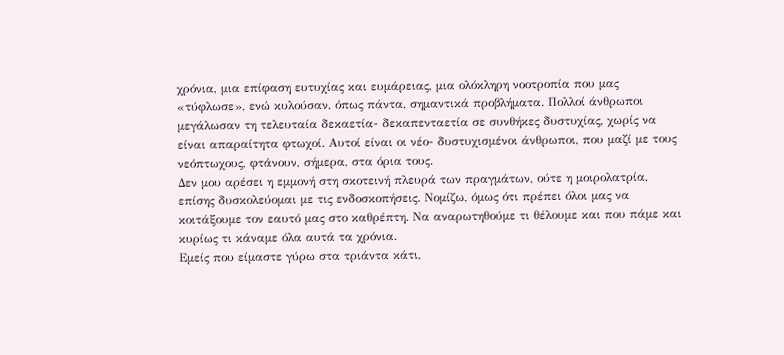χρόνια, μια επίφαση ευτυχίας και ευμάρειας, μια ολόκληρη νοοτροπία που μας «τύφλωσε», ενώ κυλούσαν, όπως πάντα, σημαντικά προβλήματα. Πολλοί άνθρωποι μεγάλωσαν τη τελευταία δεκαετία- δεκαπενταετία σε συνθήκες δυστυχίας, χωρίς να είναι απαραίτητα φτωχοί. Αυτοί είναι οι νέο- δυστυχισμένοι άνθρωποι, που μαζί με τους νεόπτωχους, φτάνουν, σήμερα, στα όρια τους.
Δεν μου αρέσει η εμμονή στη σκοτεινή πλευρά των πραγμάτων, ούτε η μοιρολατρία, επίσης δυσκολεύομαι με τις ενδοσκοπήσεις. Νομίζω, όμως ότι πρέπει όλοι μας να κοιτάξουμε τον εαυτό μας στο καθρέπτη. Να αναρωτηθούμε τι θέλουμε και που πάμε και κυρίως τι κάναμε όλα αυτά τα χρόνια.
Εμείς που είμαστε γύρω στα τριάντα κάτι,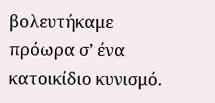βολευτήκαμε πρόωρα σ’ ένα κατοικίδιο κυνισμό.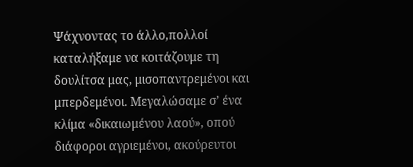Ψάχνοντας το άλλο,πολλοί καταλήξαμε να κοιτάζουμε τη δουλίτσα μας, μισοπαντρεμένοι και μπερδεμένοι. Μεγαλώσαμε σ’ ένα κλίμα «δικαιωμένου λαού», οπού διάφοροι αγριεμένοι, ακούρευτοι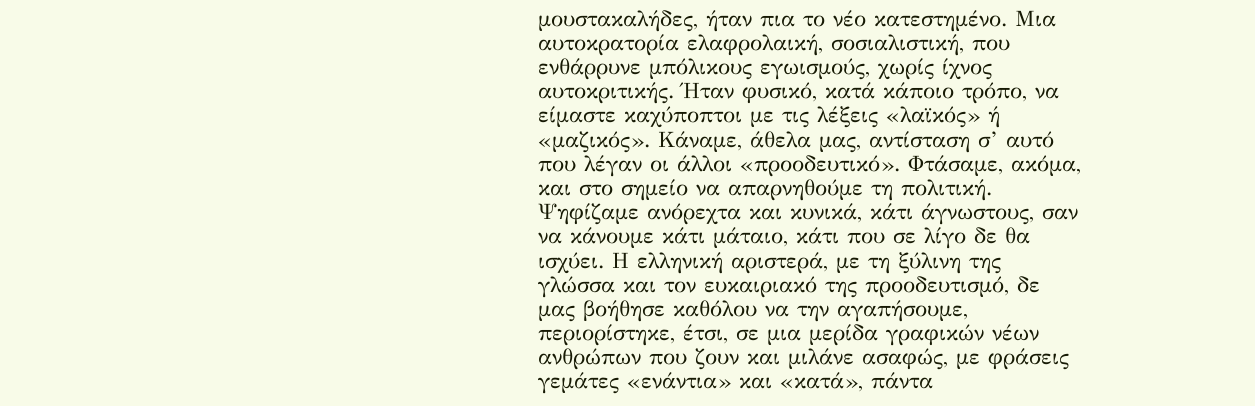μουστακαλήδες, ήταν πια το νέο κατεστημένο. Μια αυτοκρατορία ελαφρολαική, σοσιαλιστική, που ενθάρρυνε μπόλικους εγωισμούς, χωρίς ίχνος αυτοκριτικής. Ήταν φυσικό, κατά κάποιο τρόπο, να είμαστε καχύποπτοι με τις λέξεις «λαϊκός» ή «μαζικός». Κάναμε, άθελα μας, αντίσταση σ’ αυτό που λέγαν οι άλλοι «προοδευτικό». Φτάσαμε, ακόμα, και στο σημείο να απαρνηθούμε τη πολιτική. Ψηφίζαμε ανόρεχτα και κυνικά, κάτι άγνωστους, σαν να κάνουμε κάτι μάταιο, κάτι που σε λίγο δε θα ισχύει. Η ελληνική αριστερά, με τη ξύλινη της γλώσσα και τον ευκαιριακό της προοδευτισμό, δε μας βοήθησε καθόλου να την αγαπήσουμε, περιορίστηκε, έτσι, σε μια μερίδα γραφικών νέων ανθρώπων που ζουν και μιλάνε ασαφώς, με φράσεις γεμάτες «ενάντια» και «κατά», πάντα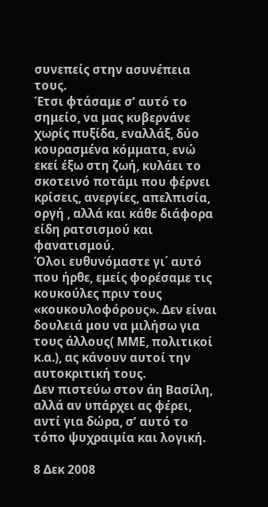συνεπείς στην ασυνέπεια τους.
Έτσι φτάσαμε σ’ αυτό το σημείο, να μας κυβερνάνε χωρίς πυξίδα, εναλλάξ, δύο κουρασμένα κόμματα, ενώ εκεί έξω στη ζωή, κυλάει το σκοτεινό ποτάμι που φέρνει κρίσεις, ανεργίες, απελπισία, οργή , αλλά και κάθε διάφορα είδη ρατσισμού και φανατισμού.
Όλοι ευθυνόμαστε γι΄ αυτό που ήρθε, εμείς φορέσαμε τις κουκούλες πριν τους «κουκουλοφόρους». Δεν είναι δουλειά μου να μιλήσω για τους άλλους( ΜΜΕ, πολιτικοί κ.α.), ας κάνουν αυτοί την αυτοκριτική τους.
Δεν πιστεύω στον άη Βασίλη, αλλά αν υπάρχει ας φέρει, αντί για δώρα, σ’ αυτό το τόπο ψυχραιμία και λογική.

8 Δεκ 2008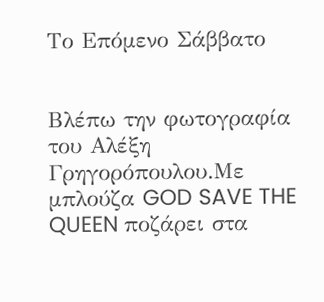Το Επόμενο Σάββατο


Βλέπω την φωτογραφία του Αλέξη Γρηγορόπουλου.Με μπλούζα GOD SAVE THE QUEEN ποζάρει στα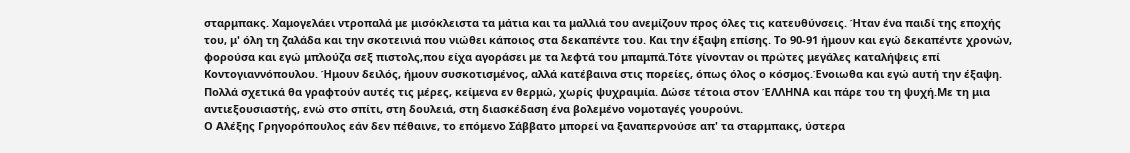σταρμπακς. Χαμογελάει ντροπαλά με μισόκλειστα τα μάτια και τα μαλλιά του ανεμίζουν προς όλες τις κατευθύνσεις. Ήταν ένα παιδί της εποχής του, μ' όλη τη ζαλάδα και την σκοτεινιά που νιώθει κάποιος στα δεκαπέντε του. Και την έξαψη επίσης. Το 90-91 ήμουν και εγώ δεκαπέντε χρονών, φορούσα και εγώ μπλούζα σεξ πιστολς,που είχα αγοράσει με τα λεφτά του μπαμπά.Τότε γίνονταν οι πρώτες μεγάλες καταλήψεις επί Κοντογιαννόπουλου. Ήμουν δειλός, ήμουν συσκοτισμένος, αλλά κατέβαινα στις πορείες, όπως όλος ο κόσμος.Ένοιωθα και εγώ αυτή την έξαψη.
Πολλά σχετικά θα γραφτούν αυτές τις μέρες, κείμενα εν θερμώ, χωρίς ψυχραιμία. Δώσε τέτοια στον ΈΛΛΗΝΑ και πάρε του τη ψυχή.Με τη μια αντιεξουσιαστής, ενώ στο σπίτι, στη δουλειά, στη διασκέδαση ένα βολεμένο νομοταγές γουρούνι.
Ο Αλέξης Γρηγορόπουλος εάν δεν πέθαινε, το επόμενο Σάββατο μπορεί να ξαναπερνούσε απ' τα σταρμπακς, ύστερα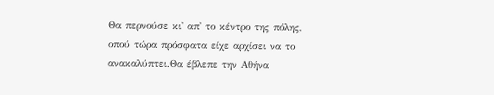Θα περνούσε κι' απ' το κέντρο της πόλης, οπού τώρα πρόσφατα είχε αρχίσει να το ανακαλύπτει.Θα έβλεπε την Αθήνα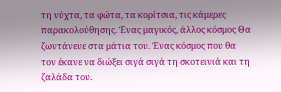τη νύχτα, τα φώτα, τα κορίτσια, τις κάμερες παρακολούθησης. Ένας μαγικός, άλλος κόσμος Θα ζωντάνευε στα μάτια του. Ένας κόσμος που θα τον έκανε να διώξει σιγά σιγά τη σκοτεινιά και τη ζαλάδα του.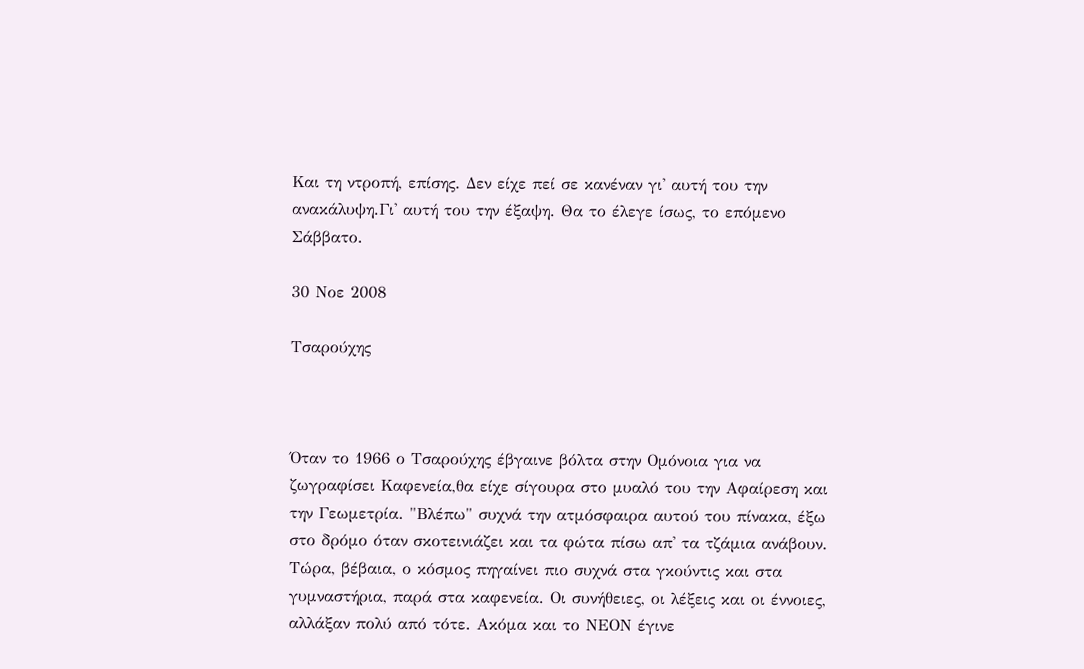Και τη ντροπή, επίσης. Δεν είχε πεί σε κανέναν γι' αυτή του την ανακάλυψη.Γι' αυτή του την έξαψη. Θα το έλεγε ίσως, το επόμενο Σάββατο.

30 Νοε 2008

Τσαρούχης



Όταν το 1966 ο Τσαρούχης έβγαινε βόλτα στην Ομόνοια για να ζωγραφίσει Καφενεία,θα είχε σίγουρα στο μυαλό του την Αφαίρεση και την Γεωμετρία. "Βλέπω" συχνά την ατμόσφαιρα αυτού του πίνακα, έξω στο δρόμο όταν σκοτεινιάζει και τα φώτα πίσω απ' τα τζάμια ανάβουν. Τώρα, βέβαια, ο κόσμος πηγαίνει πιο συχνά στα γκούντις και στα γυμναστήρια, παρά στα καφενεία. Οι συνήθειες, οι λέξεις και οι έννοιες, αλλάξαν πολύ από τότε. Ακόμα και το ΝΕΟΝ έγινε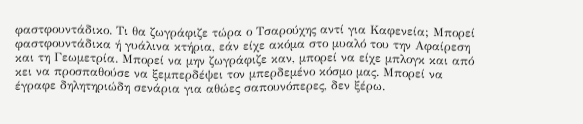φαστφουντάδικο. Τι θα ζωγράφιζε τώρα ο Τσαρούχης αντί για Καφενεία; Μπορεί φαστφουντάδικα ή γυάλινα κτήρια, εάν είχε ακόμα στο μυαλό του την Αφαίρεση και τη Γεωμετρία. Μπορεί να μην ζωγράφιζε καν, μπορεί να είχε μπλογκ και από κει να προσπαθούσε να ξεμπερδέψει τον μπερδεμένο κόσμο μας. Μπορεί να έγραφε δηλητηριώδη σενάρια για αθώες σαπουνόπερες, δεν ξέρω.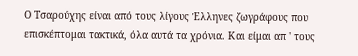Ο Τσαρούχης είναι από τους λίγους Έλληνες ζωγράφους που επισκέπτομαι τακτικά, όλα αυτά τα χρόνια. Και είμαι απ ' τους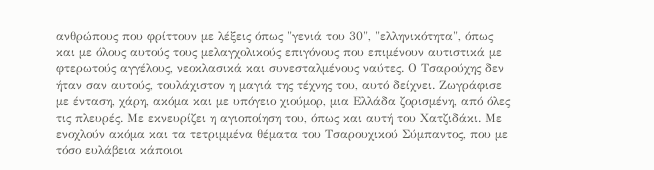ανθρώπους που φρίττουν με λέξεις όπως "γενιά του 30", "ελληνικότητα", όπως και με όλους αυτούς τους μελαγχολικούς επιγόνους που επιμένουν αυτιστικά με φτερωτούς αγγέλους, νεοκλασικά και συνεσταλμένους ναύτες. Ο Τσαρούχης δεν ήταν σαν αυτούς, τουλάχιστον η μαγιά της τέχνης του, αυτό δείχνει. Ζωγράφισε με ένταση, χάρη, ακόμα και με υπόγειο χιούμορ, μια Ελλάδα ζορισμένη, από όλες τις πλευρές. Με εκνευρίζει η αγιοποίηση του, όπως και αυτή του Χατζιδάκι. Με ενοχλούν ακόμα και τα τετριμμένα θέματα του Τσαρουχικού Σύμπαντος, που με τόσο ευλάβεια κάποιοι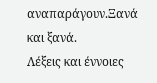αναπαράγουν.Ξανά και ξανά.
Λέξεις και έννοιες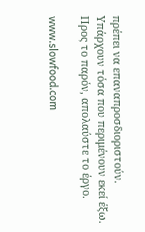πρέπει να επαναπροσδιοριστούν. Υπάρχουν τόσα που περιμένουν εκεί έξω. Προς το παρόν, απολαύστε το έργο.

www.slowfood.com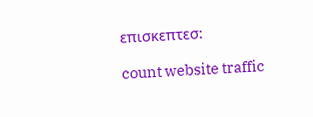επισκεπτεσ:

count website traffic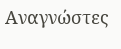Αναγνώστες